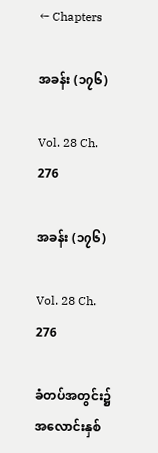← Chapters

အခန်း (၁၇၆)

Vol. 28 Ch. 276

အခန်း (၁၇၆)

Vol. 28 Ch. 276

ခံတပ်အတွင်း၌ အလောင်းနှစ်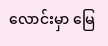လောင်းမှာ မြေ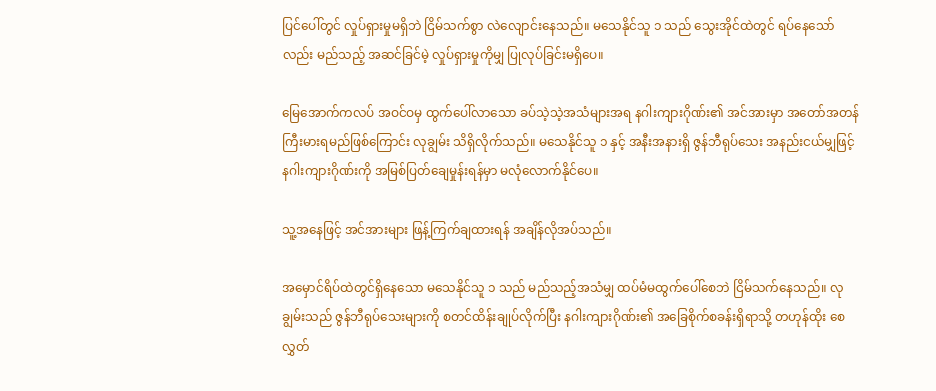ပြင်ပေါ်တွင် လှုပ်ရှားမှုမရှိဘဲ ငြိမ်သက်စွာ လဲလျောင်းနေသည်။ မသေနိုင်သူ ၁ သည် သွေးအိုင်ထဲတွင် ရပ်နေသော်လည်း မည်သည့် အဆင်ခြင်မဲ့ လှုပ်ရှားမှုကိုမျှ ပြုလုပ်ခြင်းမရှိပေ။

မြေအောက်ကလပ် အဝင်ဝမှ ထွက်ပေါ်လာသော ခပ်သဲ့သဲ့အသံများအရ နဂါးကျားဂိုဏ်း၏ အင်အားမှာ အတော်အတန် ကြီးမားရမည်ဖြစ်ကြောင်း လုချွမ်း သိရှိလိုက်သည်။ မသေနိုင်သူ ၁ နှင့် အနီးအနားရှိ ဇွန်ဘီရုပ်သေး အနည်းငယ်မျှဖြင့် နဂါးကျားဂိုဏ်းကို အမြစ်ပြတ်ချေမှုန်းရန်မှာ မလုံလောက်နိုင်ပေ။

သူ့အနေဖြင့် အင်အားများ ဖြန့်ကြက်ချထားရန် အချိန်လိုအပ်သည်။

အမှောင်ရိပ်ထဲတွင်ရှိနေသော မသေနိုင်သူ ၁ သည် မည်သည့်အသံမျှ ထပ်မံမထွက်ပေါ်စေဘဲ ငြိမ်သက်နေသည်။ လုချွမ်းသည် ဇွန်ဘီရုပ်သေးများကို စတင်ထိန်းချုပ်လိုက်ပြီး နဂါးကျားဂိုဏ်း၏ အခြေစိုက်စခန်းရှိရာသို့ တဟုန်ထိုး စေလွှတ်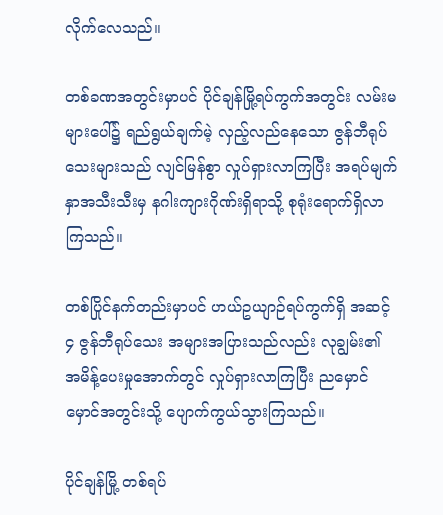လိုက်လေသည်။

တစ်ခဏအတွင်းမှာပင် ပိုင်ချန်မြို့ရပ်ကွက်အတွင်း လမ်းမများပေါ်၌ ရည်ရွယ်ချက်မဲ့ လှည့်လည်နေသော ဇွန်ဘီရုပ်သေးများသည် လျင်မြန်စွာ လှုပ်ရှားလာကြပြီး အရပ်မျက်နှာအသီးသီးမှ နဂါးကျားဂိုဏ်းရှိရာသို့ စုရုံးရောက်ရှိလာကြသည်။

တစ်ပြိုင်နက်တည်းမှာပင် ဟယ်ဥယျာဉ်ရပ်ကွက်ရှိ အဆင့် ၄ ဇွန်ဘီရုပ်သေး အများအပြားသည်လည်း လုချွမ်း၏ အမိန့်ပေးမှုအောက်တွင် လှုပ်ရှားလာကြပြီး ညမှောင်မှောင်အတွင်းသို့ ပျောက်ကွယ်သွားကြသည်။

ပိုင်ချန်မြို့ တစ်ရပ်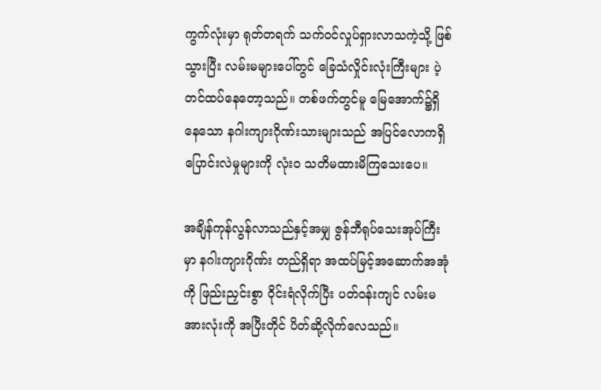ကွက်လုံးမှာ ရုတ်တရက် သက်ဝင်လှုပ်ရှားလာသကဲ့သို့ ဖြစ်သွားပြီး လမ်းမများပေါ်တွင် ခြေသံလှိုင်းလုံးကြီးများ ပဲ့တင်ထပ်နေတော့သည်။ တစ်ဖက်တွင်မူ မြေအောက်၌ရှိနေသော နဂါးကျားဂိုဏ်းသားများသည် အပြင်လောကရှိ ပြောင်းလဲမှုများကို လုံးဝ သတိမထားမိကြသေးပေ။

အချိန်ကုန်လွန်လာသည်နှင့်အမျှ ဇွန်ဘီရုပ်သေးအုပ်ကြီးမှာ နဂါးကျားဂိုဏ်း တည်ရှိရာ အထပ်မြင့်အဆောက်အအုံကို ဖြည်းညှင်းစွာ ဝိုင်းရံလိုက်ပြီး ပတ်ဝန်းကျင် လမ်းမအားလုံးကို အပြီးတိုင် ပိတ်ဆို့လိုက်လေသည်။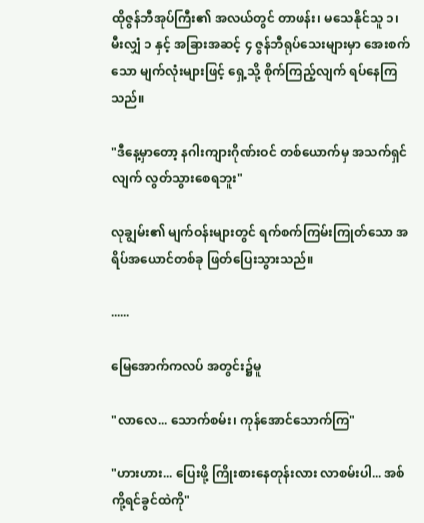ထိုဇွန်ဘီအုပ်ကြီး၏ အလယ်တွင် တာဖန်း၊ မသေနိုင်သူ ၁၊ မီးလျှံ ၁ နှင့် အခြားအဆင့် ၄ ဇွန်ဘီရုပ်သေးများမှာ အေးစက်သော မျက်လုံးများဖြင့် ရှေ့သို့ စိုက်ကြည့်လျက် ရပ်နေကြသည်။

"ဒီနေ့မှာတော့ နဂါးကျားဂိုဏ်းဝင် တစ်ယောက်မှ အသက်ရှင်လျက် လွတ်သွားစေရဘူး"

လုချွမ်း၏ မျက်ဝန်းများတွင် ရက်စက်ကြမ်းကြုတ်သော အရိပ်အယောင်တစ်ခု ဖြတ်ပြေးသွားသည်။

......

မြေအောက်ကလပ် အတွင်း၌မူ

"လာလေ... သောက်စမ်း၊ ကုန်အောင်သောက်ကြ"

"ဟားဟား... ပြေးဖို့ ကြိုးစားနေတုန်းလား လာစမ်းပါ... အစ်ကို့ရင်ခွင်ထဲကို"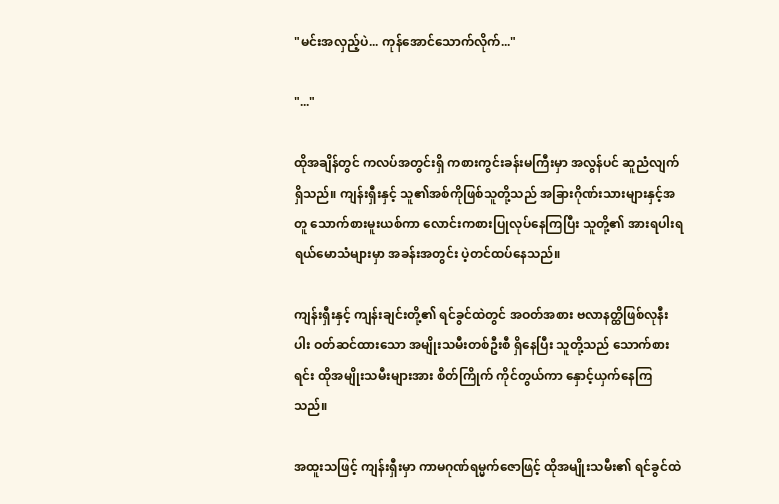"မင်းအလှည့်ပဲ... ကုန်အောင်သောက်လိုက်..."

"..."

ထိုအချိန်တွင် ကလပ်အတွင်းရှိ ကစားကွင်းခန်းမကြီးမှာ အလွန်ပင် ဆူညံလျက်ရှိသည်။ ကျန်းရှီးနှင့် သူ၏အစ်ကိုဖြစ်သူတို့သည် အခြားဂိုဏ်းသားများနှင့်အတူ သောက်စားမူးယစ်ကာ လောင်းကစားပြုလုပ်နေကြပြီး သူတို့၏ အားရပါးရ ရယ်မောသံများမှာ အခန်းအတွင်း ပဲ့တင်ထပ်နေသည်။

ကျန်းရှီးနှင့် ကျန်းချင်းတို့၏ ရင်ခွင်ထဲတွင် အဝတ်အစား ဗလာနတ္ထိဖြစ်လုနီးပါး ဝတ်ဆင်ထားသော အမျိုးသမီးတစ်ဦးစီ ရှိနေပြီး သူတို့သည် သောက်စားရင်း ထိုအမျိုးသမီးများအား စိတ်ကြိုက် ကိုင်တွယ်ကာ နှောင့်ယှက်နေကြသည်။

အထူးသဖြင့် ကျန်းရှီးမှာ ကာမဂုဏ်ရမ္မက်ဇောဖြင့် ထိုအမျိုးသမီး၏ ရင်ခွင်ထဲ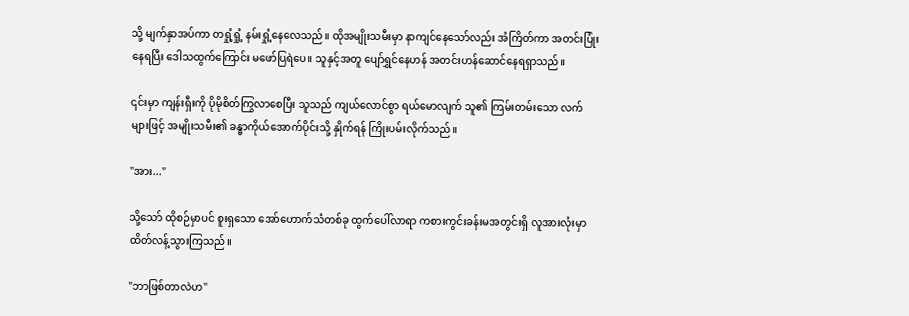သို့ မျက်နှာအပ်ကာ တရှုံ့ရှုံ့ နမ်းရှုံ့နေလေသည်။ ထိုအမျိုးသမီးမှာ နာကျင်နေသော်လည်း အံကြိတ်ကာ အတင်းပြုံးနေရပြီး ဒေါသထွက်ကြောင်း မဖော်ပြရဲပေ။ သူနှင့်အတူ ပျော်ရွှင်နေဟန် အတင်းဟန်ဆောင်နေရရှာသည်။

၎င်းမှာ ကျန်းရှီးကို ပိုမိုစိတ်ကြွလာစေပြီး သူသည် ကျယ်လောင်စွာ ရယ်မောလျက် သူ၏ ကြမ်းတမ်းသော လက်များဖြင့် အမျိုးသမီး၏ ခန္ဓာကိုယ်အောက်ပိုင်းသို့ နှိုက်ရန် ကြိုးပမ်းလိုက်သည်။

"အား..."

သို့သော် ထိုစဉ်မှာပင် စူးရှသော အော်ဟောက်သံတစ်ခု ထွက်ပေါ်လာရာ ကစားကွင်းခန်းမအတွင်းရှိ လူအားလုံးမှာ ထိတ်လန့်သွားကြသည်။

"ဘာဖြစ်တာလဲဟ"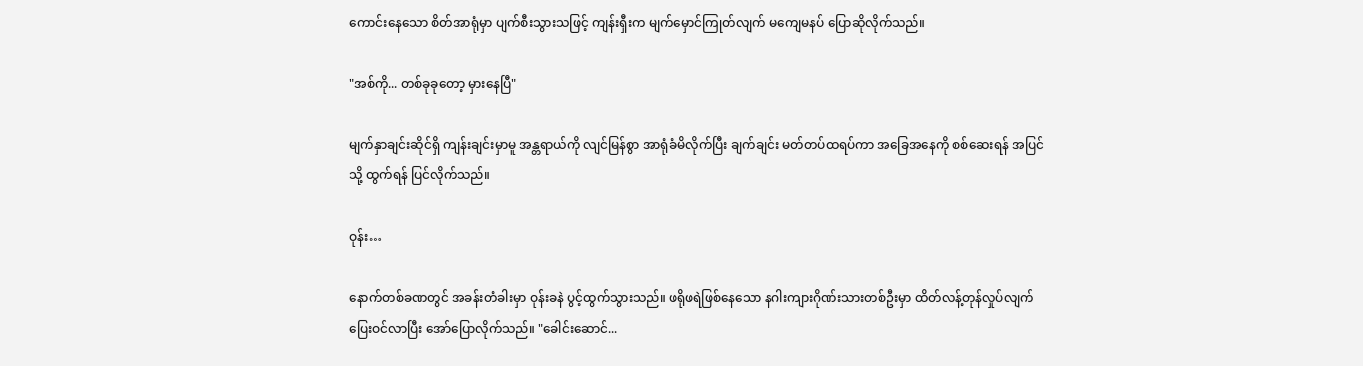ကောင်းနေသော စိတ်အာရုံမှာ ပျက်စီးသွားသဖြင့် ကျန်းရှီးက မျက်မှောင်ကြုတ်လျက် မကျေမနပ် ပြောဆိုလိုက်သည်။

"အစ်ကို... တစ်ခုခုတော့ မှားနေပြီ"

မျက်နှာချင်းဆိုင်ရှိ ကျန်းချင်းမှာမူ အန္တရာယ်ကို လျင်မြန်စွာ အာရုံခံမိလိုက်ပြီး ချက်ချင်း မတ်တပ်ထရပ်ကာ အခြေအနေကို စစ်ဆေးရန် အပြင်သို့ ထွက်ရန် ပြင်လိုက်သည်။

ဝုန်း…

နောက်တစ်ခဏတွင် အခန်းတံခါးမှာ ဝုန်းခနဲ ပွင့်ထွက်သွားသည်။ ဖရိုဖရဲဖြစ်နေသော နဂါးကျားဂိုဏ်းသားတစ်ဦးမှာ ထိတ်လန့်တုန်လှုပ်လျက် ပြေးဝင်လာပြီး အော်ပြောလိုက်သည်။ "ခေါင်းဆောင်...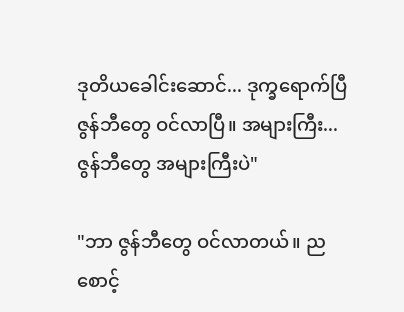ဒုတိယခေါင်းဆောင်... ဒုက္ခရောက်ပြီ ဇွန်ဘီတွေ ဝင်လာပြီ။ အများကြီး... ဇွန်ဘီတွေ အများကြီးပဲ"

"ဘာ ဇွန်ဘီတွေ ဝင်လာတယ်။ ညစောင့်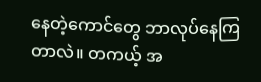နေတဲ့ကောင်တွေ ဘာလုပ်နေကြတာလဲ။ တကယ့် အ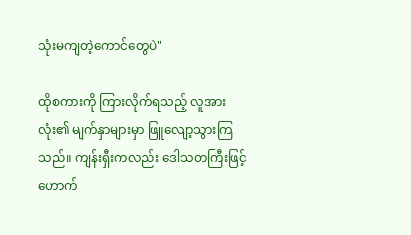သုံးမကျတဲ့ကောင်တွေပဲ"

ထိုစကားကို ကြားလိုက်ရသည့် လူအားလုံး၏ မျက်နှာများမှာ ဖြူလျော့သွားကြသည်။ ကျန်းရှီးကလည်း ဒေါသတကြီးဖြင့် ဟောက်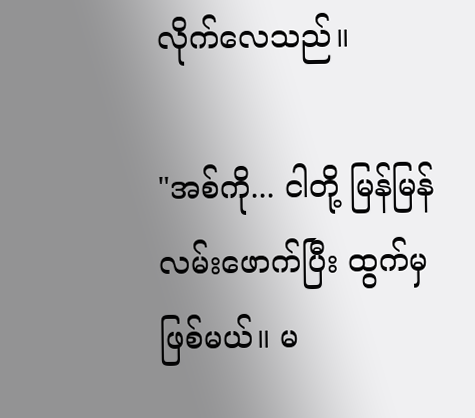လိုက်လေသည်။

"အစ်ကို... ငါတို့ မြန်မြန် လမ်းဖောက်ပြီး ထွက်မှဖြစ်မယ်။ မ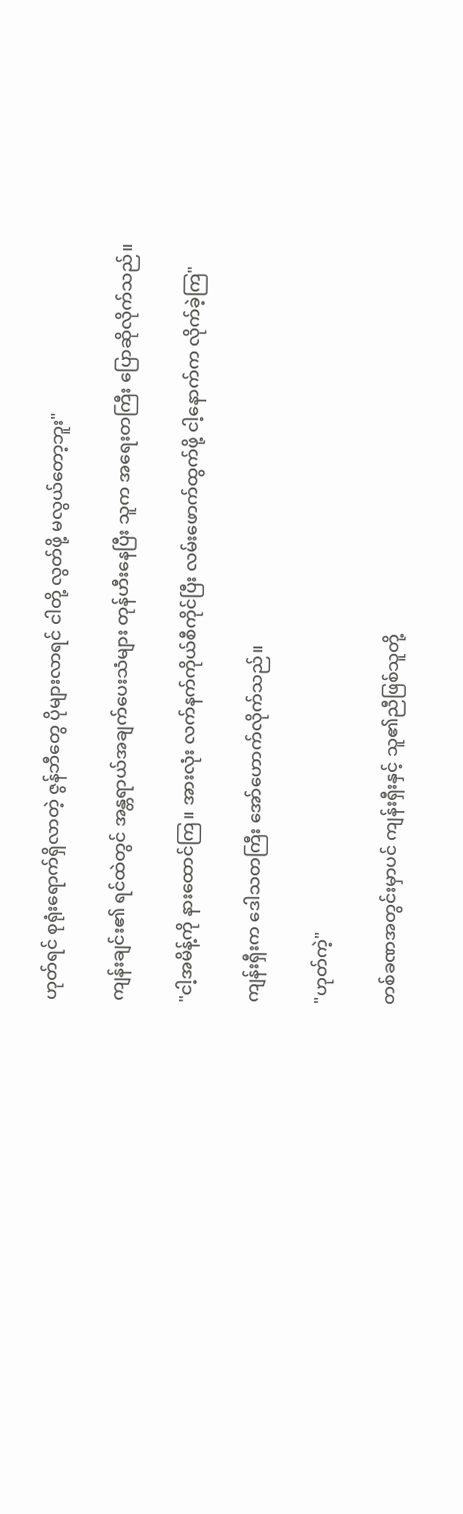ဟုတ်ရင် စုရုံးရောက်ရှိလာတဲ့ ဇွန်ဘီတွေ ပိုများလာရင် ငါတို့ လွတ်ဖို့ မလွယ်တော့ဘူး"

ကျန်းချင်း၏ ရင်ထဲတွင် အန္တရာယ်အချက်ပေးသံများ တုန်ဟီးနေပြီး သူက အရေးတကြီး ပြောဆိုလိုက်သည်။

"ငါ့အမိန့်ကို နားထောင်ကြ။ အားလုံး လက်နက်ကိုယ်စီကိုင်ပြီး လမ်းဖောက်ထွက်ဖို့ ငါ့နောက်က လိုက်ခဲ့ကြ"

ကျန်းရှီးက ဒေါသတကြီး အော်ဟောက်လိုက်သည်။

"ဟုတ်ကဲ့"

တစ်ခဏအတွင်းမှာပင် ကျန်းရှီးနှင့် သူ၏ညီဖြစ်သူတို့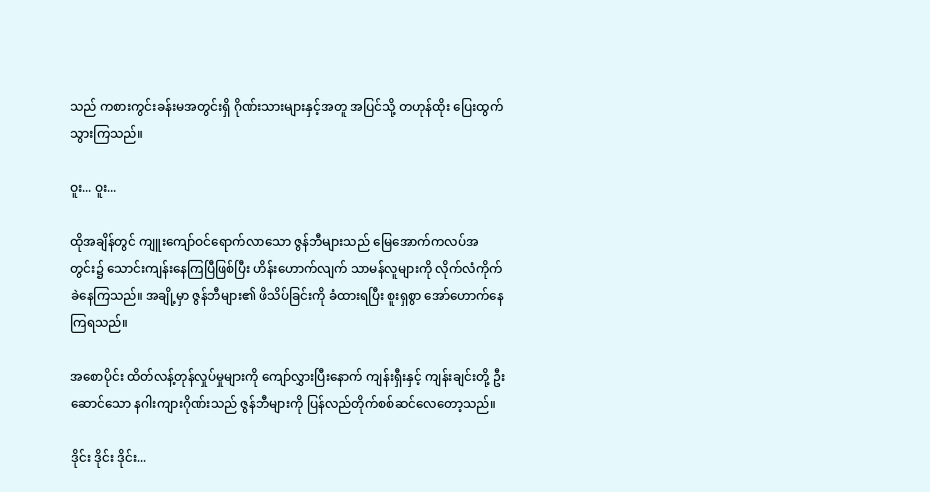သည် ကစားကွင်းခန်းမအတွင်းရှိ ဂိုဏ်းသားများနှင့်အတူ အပြင်သို့ တဟုန်ထိုး ပြေးထွက်သွားကြသည်။

ဝူး... ဝူး...

ထိုအချိန်တွင် ကျူးကျော်ဝင်ရောက်လာသော ဇွန်ဘီများသည် မြေအောက်ကလပ်အတွင်း၌ သောင်းကျန်းနေကြပြီဖြစ်ပြီး ဟိန်းဟောက်လျက် သာမန်လူများကို လိုက်လံကိုက်ခဲနေကြသည်။ အချို့မှာ ဇွန်ဘီများ၏ ဖိသိပ်ခြင်းကို ခံထားရပြီး စူးရှစွာ အော်ဟောက်နေကြရသည်။

အစောပိုင်း ထိတ်လန့်တုန်လှုပ်မှုများကို ကျော်လွှားပြီးနောက် ကျန်းရှီးနှင့် ကျန်းချင်းတို့ ဦးဆောင်သော နဂါးကျားဂိုဏ်းသည် ဇွန်ဘီများကို ပြန်လည်တိုက်စစ်ဆင်လေတော့သည်။

ဒိုင်း ဒိုင်း ဒိုင်း...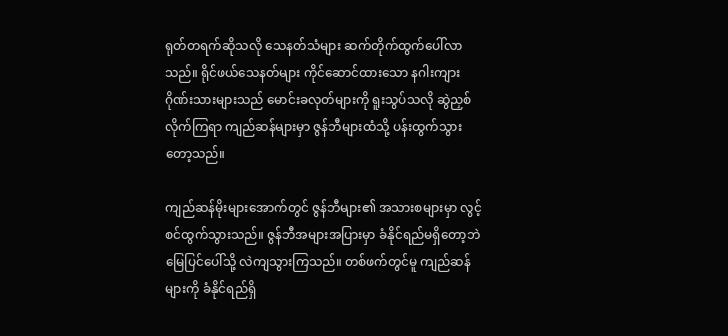ရုတ်တရက်ဆိုသလို သေနတ်သံများ ဆက်တိုက်ထွက်ပေါ်လာသည်။ ရိုင်ဖယ်သေနတ်များ ကိုင်ဆောင်ထားသော နဂါးကျားဂိုဏ်းသားများသည် မောင်းခလုတ်များကို ရူးသွပ်သလို ဆွဲညှစ်လိုက်ကြရာ ကျည်ဆန်များမှာ ဇွန်ဘီများထံသို့ ပန်းထွက်သွားတော့သည်။

ကျည်ဆန်မိုးများအောက်တွင် ဇွန်ဘီများ၏ အသားစများမှာ လွင့်စင်ထွက်သွားသည်။ ဇွန်ဘီအများအပြားမှာ ခံနိုင်ရည်မရှိတော့ဘဲ မြေပြင်ပေါ်သို့ လဲကျသွားကြသည်။ တစ်ဖက်တွင်မူ ကျည်ဆန်များကို ခံနိုင်ရည်ရှိ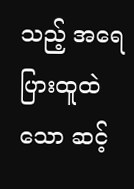သည့် အရေပြားထူထဲသော ဆင့်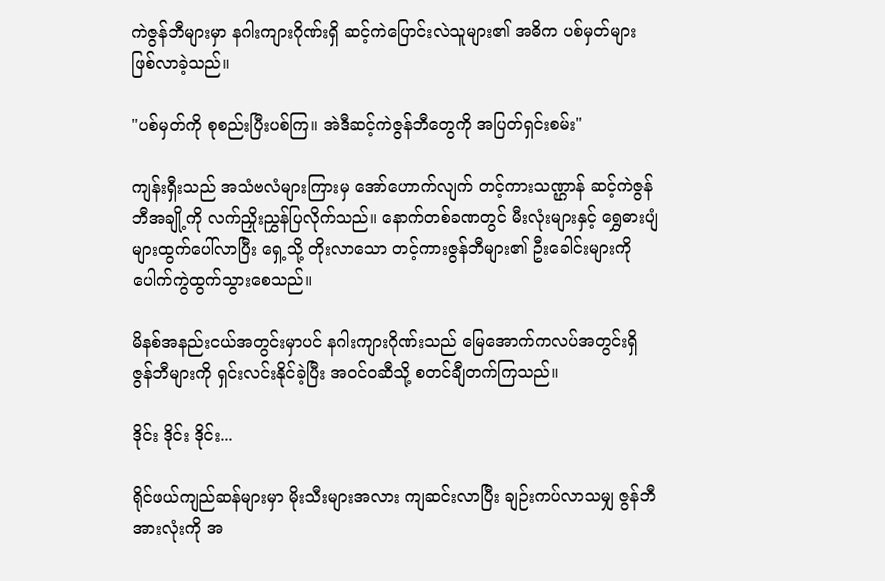ကဲဇွန်ဘီများမှာ နဂါးကျားဂိုဏ်းရှိ ဆင့်ကဲပြောင်းလဲသူများ၏ အဓိက ပစ်မှတ်များ ဖြစ်လာခဲ့သည်။

"ပစ်မှတ်ကို စုစည်းပြီးပစ်ကြ။ အဲဒီဆင့်ကဲဇွန်ဘီတွေကို အပြတ်ရှင်းစမ်း"

ကျန်းရှီးသည် အသံဗလံများကြားမှ အော်ဟောက်လျက် တင့်ကားသဏ္ဌာန် ဆင့်ကဲဇွန်ဘီအချို့ကို လက်ညှိုးညွှန်ပြလိုက်သည်။ နောက်တစ်ခဏတွင် မီးလုံးများနှင့် ရွှေဓားပျံများထွက်ပေါ်လာပြီး ရှေ့သို့ တိုးလာသော တင့်ကားဇွန်ဘီများ၏ ဦးခေါင်းများကို ပေါက်ကွဲထွက်သွားစေသည်။

မိနစ်အနည်းငယ်အတွင်းမှာပင် နဂါးကျားဂိုဏ်းသည် မြေအောက်ကလပ်အတွင်းရှိ ဇွန်ဘီများကို ရှင်းလင်းနိုင်ခဲ့ပြီး အဝင်ဝဆီသို့ စတင်ချီတက်ကြသည်။

ဒိုင်း ဒိုင်း ဒိုင်း...

ရိုင်ဖယ်ကျည်ဆန်များမှာ မိုးသီးများအလား ကျဆင်းလာပြီး ချဉ်းကပ်လာသမျှ ဇွန်ဘီအားလုံးကို အ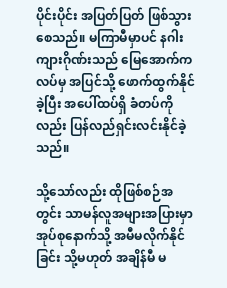ပိုင်းပိုင်း အပြတ်ပြတ် ဖြစ်သွားစေသည်။ မကြာမီမှာပင် နဂါးကျားဂိုဏ်းသည် မြေအောက်ကလပ်မှ အပြင်သို့ ဖောက်ထွက်နိုင်ခဲ့ပြီး အပေါ်ထပ်ရှိ ခံတပ်ကိုလည်း ပြန်လည်ရှင်းလင်းနိုင်ခဲ့သည်။

သို့သော်လည်း ထိုဖြစ်စဉ်အတွင်း သာမန်လူအများအပြားမှာ အုပ်စုနောက်သို့ အမီမလိုက်နိုင်ခြင်း သို့မဟုတ် အချိန်မီ မ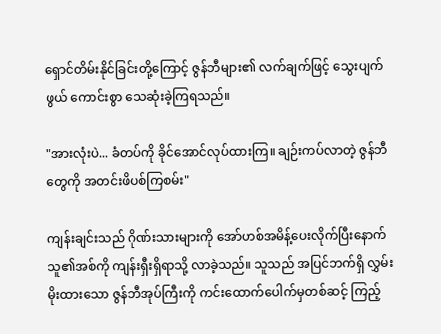ရှောင်တိမ်းနိုင်ခြင်းတို့ကြောင့် ဇွန်ဘီများ၏ လက်ချက်ဖြင့် သွေးပျက်ဖွယ် ကောင်းစွာ သေဆုံးခဲ့ကြရသည်။

"အားလုံးပဲ... ခံတပ်ကို ခိုင်အောင်လုပ်ထားကြ။ ချဉ်းကပ်လာတဲ့ ဇွန်ဘီတွေကို အတင်းဖိပစ်ကြစမ်း"

ကျန်းချင်းသည် ဂိုဏ်းသားများကို အော်ဟစ်အမိန့်ပေးလိုက်ပြီးနောက် သူ၏အစ်ကို ကျန်းရှီးရှိရာသို့ လာခဲ့သည်။ သူသည် အပြင်ဘက်ရှိ လွှမ်းမိုးထားသော ဇွန်ဘီအုပ်ကြီးကို ကင်းထောက်ပေါက်မှတစ်ဆင့် ကြည့်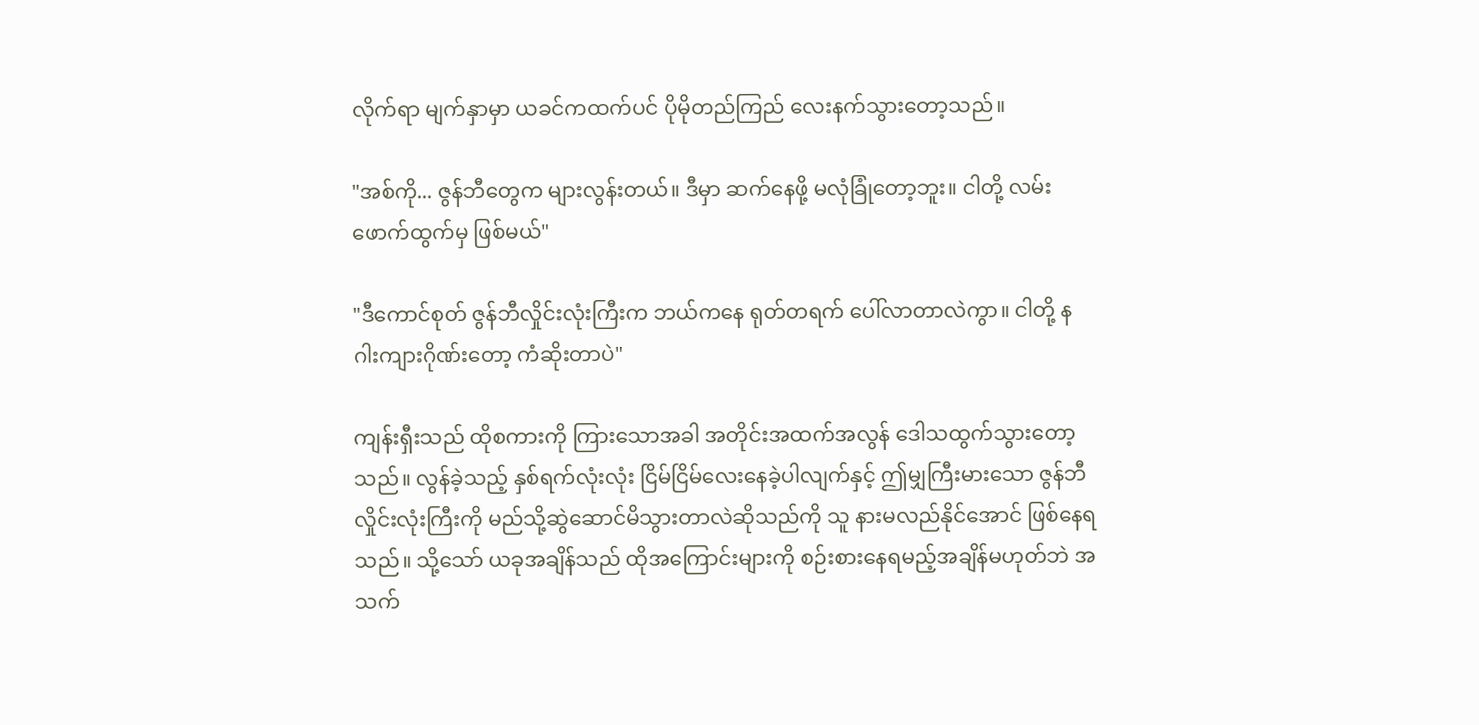လိုက်ရာ မျက်နှာမှာ ယခင်ကထက်ပင် ပိုမိုတည်ကြည် လေးနက်သွားတော့သည်။

"အစ်ကို... ဇွန်ဘီတွေက များလွန်းတယ်။ ဒီမှာ ဆက်နေဖို့ မလုံခြုံတော့ဘူး။ ငါတို့ လမ်းဖောက်ထွက်မှ ဖြစ်မယ်"

"ဒီကောင်စုတ် ဇွန်ဘီလှိုင်းလုံးကြီးက ဘယ်ကနေ ရုတ်တရက် ပေါ်လာတာလဲကွာ။ ငါတို့ နဂါးကျားဂိုဏ်းတော့ ကံဆိုးတာပဲ"

ကျန်းရှီးသည် ထိုစကားကို ကြားသောအခါ အတိုင်းအထက်အလွန် ဒေါသထွက်သွားတော့သည်။ လွန်ခဲ့သည့် နှစ်ရက်လုံးလုံး ငြိမ်ငြိမ်လေးနေခဲ့ပါလျက်နှင့် ဤမျှကြီးမားသော ဇွန်ဘီလှိုင်းလုံးကြီးကို မည်သို့ဆွဲဆောင်မိသွားတာလဲဆိုသည်ကို သူ နားမလည်နိုင်အောင် ဖြစ်နေရသည်။ သို့သော် ယခုအချိန်သည် ထိုအကြောင်းများကို စဉ်းစားနေရမည့်အချိန်မဟုတ်ဘဲ အသက်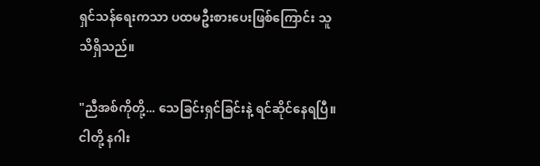ရှင်သန်ရေးကသာ ပထမဦးစားပေးဖြစ်ကြောင်း သူ သိရှိသည်။

"ညီအစ်ကိုတို့... သေခြင်းရှင်ခြင်းနဲ့ ရင်ဆိုင်နေရပြီ။ ငါတို့ နဂါး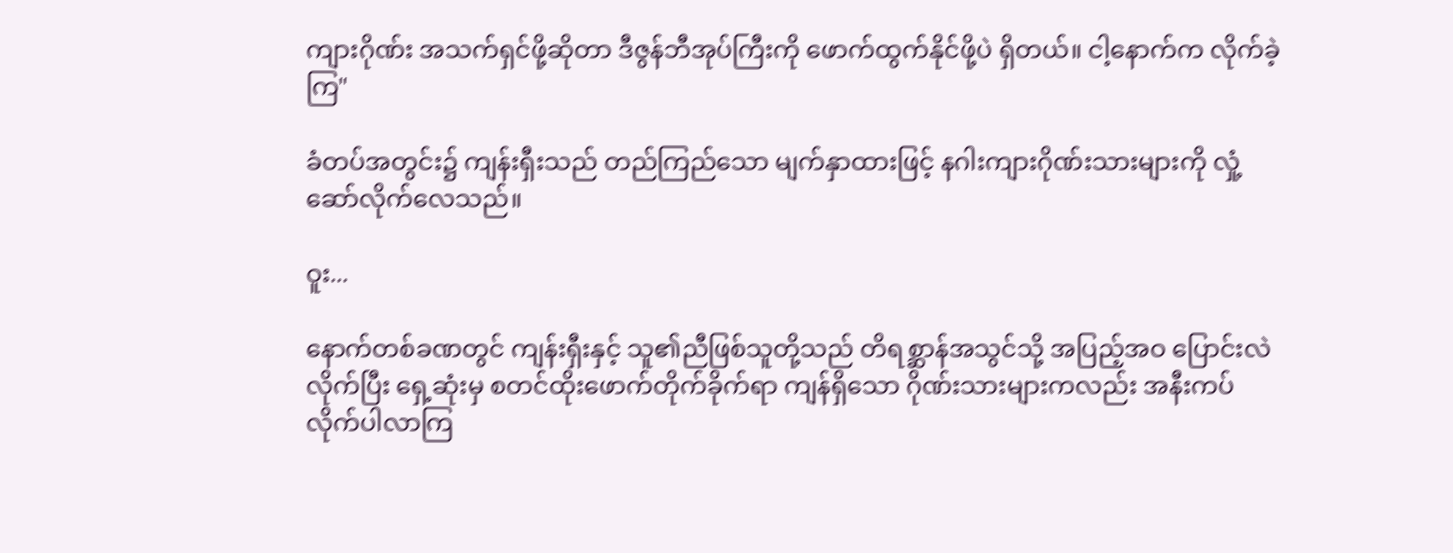ကျားဂိုဏ်း အသက်ရှင်ဖို့ဆိုတာ ဒီဇွန်ဘီအုပ်ကြီးကို ဖောက်ထွက်နိုင်ဖို့ပဲ ရှိတယ်။ ငါ့နောက်က လိုက်ခဲ့ကြ"

ခံတပ်အတွင်း၌ ကျန်းရှီးသည် တည်ကြည်သော မျက်နှာထားဖြင့် နဂါးကျားဂိုဏ်းသားများကို လှုံ့ဆော်လိုက်လေသည်။

ဝူး...

နောက်တစ်ခဏတွင် ကျန်းရှီးနှင့် သူ၏ညီဖြစ်သူတို့သည် တိရစ္ဆာန်အသွင်သို့ အပြည့်အဝ ပြောင်းလဲလိုက်ပြီး ရှေ့ဆုံးမှ စတင်ထိုးဖောက်တိုက်ခိုက်ရာ ကျန်ရှိသော ဂိုဏ်းသားများကလည်း အနီးကပ် လိုက်ပါလာကြ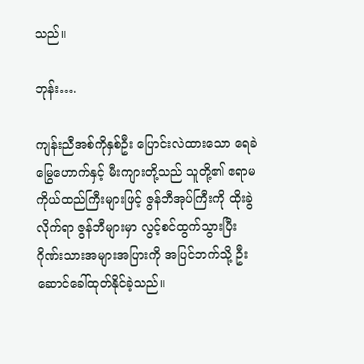သည်။

ဘုန်း….

ကျန်းညီအစ်ကိုနှစ်ဦး ပြောင်းလဲထားသော ရေခဲမြွေဟောက်နှင့် မီးကျားတို့သည် သူတို့၏ ဧရာမကိုယ်ထည်ကြီးများဖြင့် ဇွန်ဘီအုပ်ကြီးကို ထိုးခွဲလိုက်ရာ ဇွန်ဘီများမှာ လွင့်စင်ထွက်သွားပြီး ဂိုဏ်းသားအများအပြားကို အပြင်ဘက်သို့ ဦးဆောင်ခေါ်ထုတ်နိုင်ခဲ့သည်။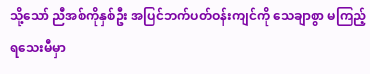သို့သော် ညီအစ်ကိုနှစ်ဦး အပြင်ဘက်ပတ်ဝန်းကျင်ကို သေချာစွာ မကြည့်ရသေးမီမှာ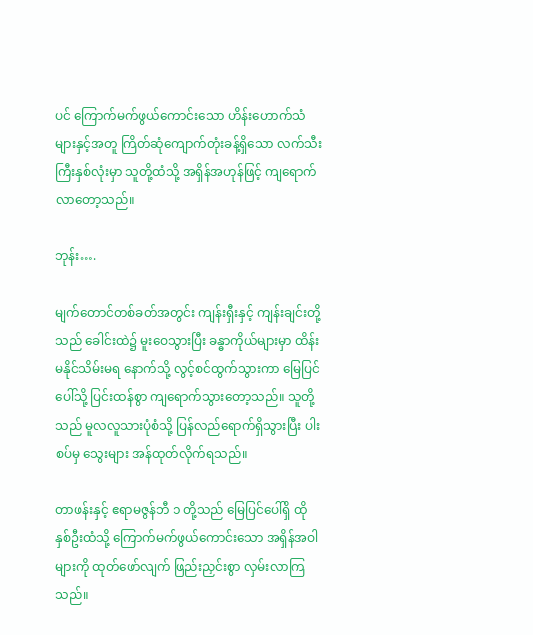ပင် ကြောက်မက်ဖွယ်ကောင်းသော ဟိန်းဟောက်သံများနှင့်အတူ ကြိတ်ဆုံကျောက်တုံးခန့်ရှိသော လက်သီးကြီးနှစ်လုံးမှာ သူတို့ထံသို့ အရှိန်အဟုန်ဖြင့် ကျရောက်လာတော့သည်။

ဘုန်း….

မျက်တောင်တစ်ခတ်အတွင်း ကျန်းရှီးနှင့် ကျန်းချင်းတို့သည် ခေါင်းထဲ၌ မူးဝေသွားပြီး ခန္ဓာကိုယ်များမှာ ထိန်းမနိုင်သိမ်းမရ နောက်သို့ လွင့်စင်ထွက်သွားကာ မြေပြင်ပေါ်သို့ ပြင်းထန်စွာ ကျရောက်သွားတော့သည်။ သူတို့သည် မူလလူသားပုံစံသို့ ပြန်လည်ရောက်ရှိသွားပြီး ပါးစပ်မှ သွေးများ အန်ထုတ်လိုက်ရသည်။

တာဖန်းနှင့် ဧရာမဇွန်ဘီ ၁ တို့သည် မြေပြင်ပေါ်ရှိ ထိုနှစ်ဦးထံသို့ ကြောက်မက်ဖွယ်ကောင်းသော အရှိန်အဝါများကို ထုတ်ဖော်လျက် ဖြည်းညှင်းစွာ လှမ်းလာကြသည်။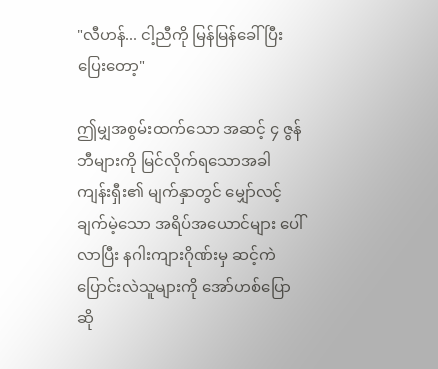"လီဟန်... ငါ့ညီကို မြန်မြန်ခေါ်ပြီး ပြေးတော့"

ဤမျှအစွမ်းထက်သော အဆင့် ၄ ဇွန်ဘီများကို မြင်လိုက်ရသောအခါ ကျန်းရှီး၏ မျက်နှာတွင် မျှော်လင့်ချက်မဲ့သော အရိပ်အယောင်များ ပေါ်လာပြီး နဂါးကျားဂိုဏ်းမှ ဆင့်ကဲပြောင်းလဲသူများကို အော်ဟစ်ပြောဆို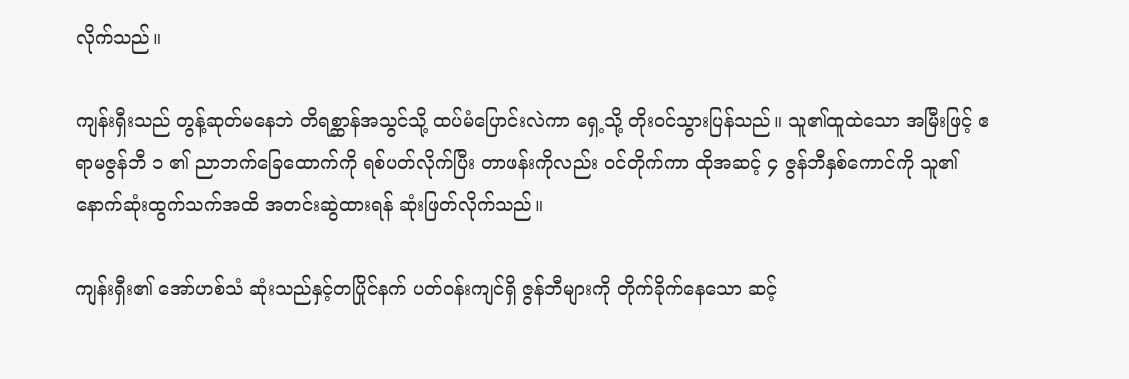လိုက်သည်။

ကျန်းရှီးသည် တွန့်ဆုတ်မနေဘဲ တိရစ္ဆာန်အသွင်သို့ ထပ်မံပြောင်းလဲကာ ရှေ့သို့ တိုးဝင်သွားပြန်သည်။ သူ၏ထူထဲသော အမြီးဖြင့် ဧရာမဇွန်ဘီ ၁ ၏ ညာဘက်ခြေထောက်ကို ရစ်ပတ်လိုက်ပြီး တာဖန်းကိုလည်း ဝင်တိုက်ကာ ထိုအဆင့် ၄ ဇွန်ဘီနှစ်ကောင်ကို သူ၏ နောက်ဆုံးထွက်သက်အထိ အတင်းဆွဲထားရန် ဆုံးဖြတ်လိုက်သည်။

ကျန်းရှီး၏ အော်ဟစ်သံ ဆုံးသည်နှင့်တပြိုင်နက် ပတ်ဝန်းကျင်ရှိ ဇွန်ဘီများကို တိုက်ခိုက်နေသော ဆင့်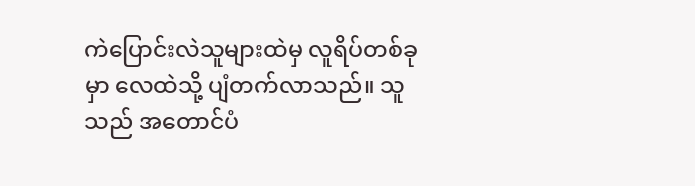ကဲပြောင်းလဲသူများထဲမှ လူရိပ်တစ်ခုမှာ လေထဲသို့ ပျံတက်လာသည်။ သူသည် အတောင်ပံ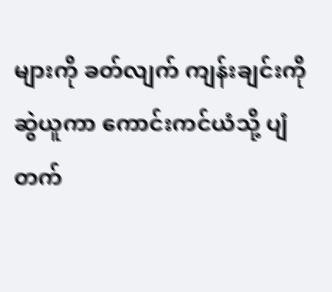များကို ခတ်လျက် ကျန်းချင်းကို ဆွဲယူကာ ကောင်းကင်ယံသို့ ပျံတက်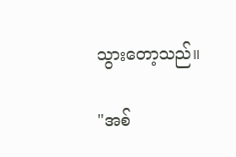သွားတော့သည်။

"အစ်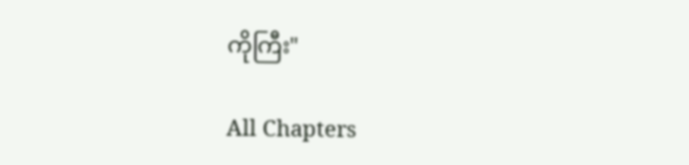ကိုကြီး"

All Chapters